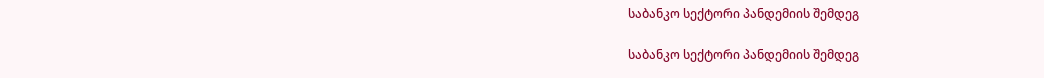საბანკო სექტორი პანდემიის შემდეგ

საბანკო სექტორი პანდემიის შემდეგ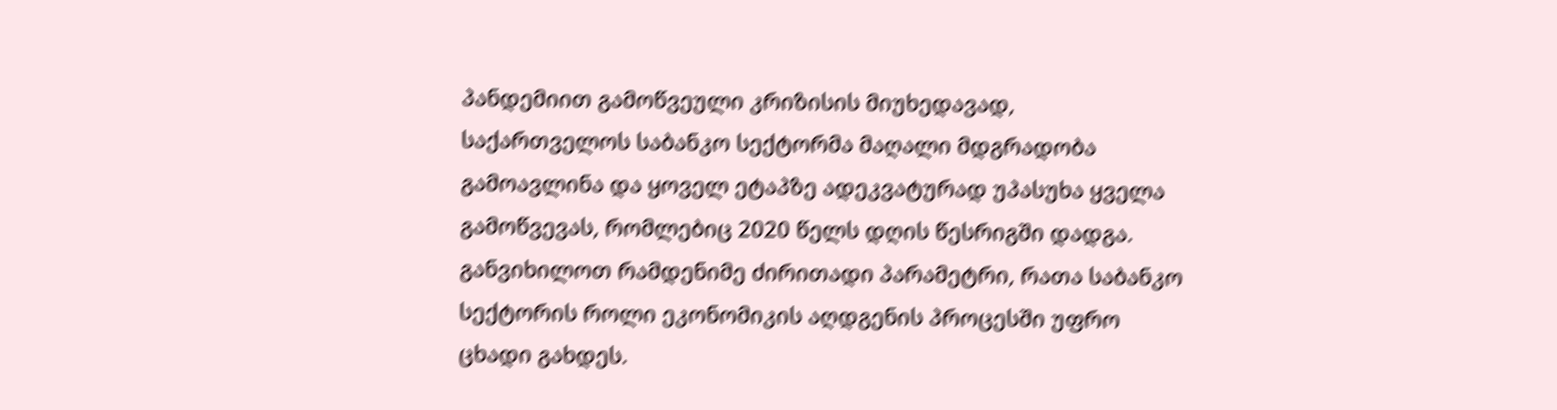პანდემიით გამოწვეული კრიზისის მიუხედავად, საქართველოს საბანკო სექტორმა მაღალი მდგრადობა გამოავლინა და ყოველ ეტაპზე ადეკვატურად უპასუხა ყველა გამოწვევას, რომლებიც 2020 წელს დღის წესრიგში დადგა. განვიხილოთ რამდენიმე ძირითადი პარამეტრი, რათა საბანკო სექტორის როლი ეკონომიკის აღდგენის პროცესში უფრო ცხადი გახდეს.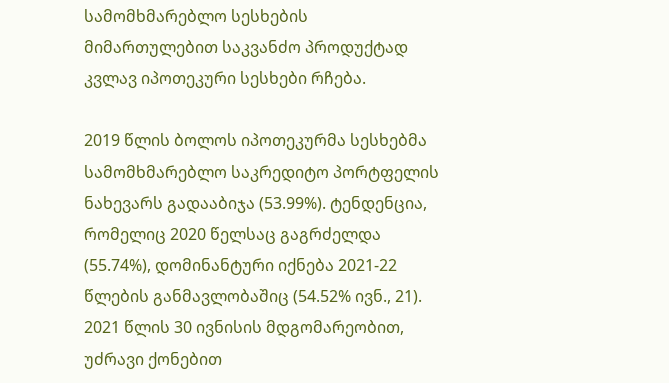სამომხმარებლო სესხების მიმართულებით საკვანძო პროდუქტად კვლავ იპოთეკური სესხები რჩება.

2019 წლის ბოლოს იპოთეკურმა სესხებმა სამომხმარებლო საკრედიტო პორტფელის ნახევარს გადააბიჯა (53.99%). ტენდენცია, რომელიც 2020 წელსაც გაგრძელდა (55.74%), დომინანტური იქნება 2021-22 წლების განმავლობაშიც (54.52% ივნ., 21). 2021 წლის 30 ივნისის მდგომარეობით, უძრავი ქონებით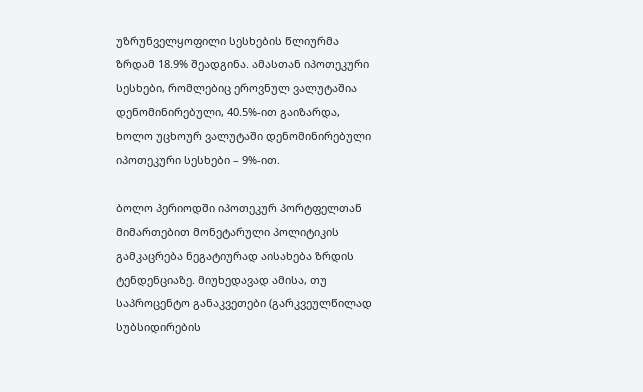უზრუნველყოფილი სესხების წლიურმა ზრდამ 18.9% შეადგინა. ამასთან იპოთეკური სესხები, რომლებიც ეროვნულ ვალუტაშია დენომინირებული, 40.5%-ით გაიზარდა, ხოლო უცხოურ ვალუტაში დენომინირებული იპოთეკური სესხები – 9%-ით.

ბოლო პერიოდში იპოთეკურ პორტფელთან მიმართებით მონეტარული პოლიტიკის გამკაცრება ნეგატიურად აისახება ზრდის ტენდენციაზე. მიუხედავად ამისა, თუ საპროცენტო განაკვეთები (გარკვეულწილად სუბსიდირების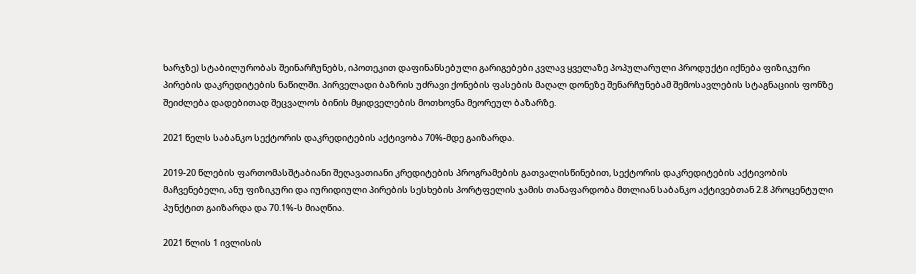ხარჯზე) სტაბილურობას შეინარჩუნებს, იპოთეკით დაფინანსებული გარიგებები კვლავ ყველაზე პოპულარული პროდუქტი იქნება ფიზიკური პირების დაკრედიტების ნაწილში. პირველადი ბაზრის უძრავი ქონების ფასების მაღალ დონეზე შენარჩუნებამ შემოსავლების სტაგნაციის ფონზე შეიძლება დადებითად შეცვალოს ბინის მყიდველების მოთხოვნა მეორეულ ბაზარზე.

2021 წელს საბანკო სექტორის დაკრედიტების აქტივობა 70%-მდე გაიზარდა.

2019-20 წლების ფართომასშტაბიანი შეღავათიანი კრედიტების პროგრამების გათვალისწინებით, სექტორის დაკრედიტების აქტივობის მაჩვენებელი, ანუ ფიზიკური და იურიდიული პირების სესხების პორტფელის ჯამის თანაფარდობა მთლიან საბანკო აქტივებთან 2.8 პროცენტული პუნქტით გაიზარდა და 70.1%-ს მიაღწია.

2021 წლის 1 ივლისის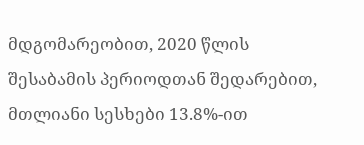მდგომარეობით, 2020 წლის შესაბამის პერიოდთან შედარებით, მთლიანი სესხები 13.8%-ით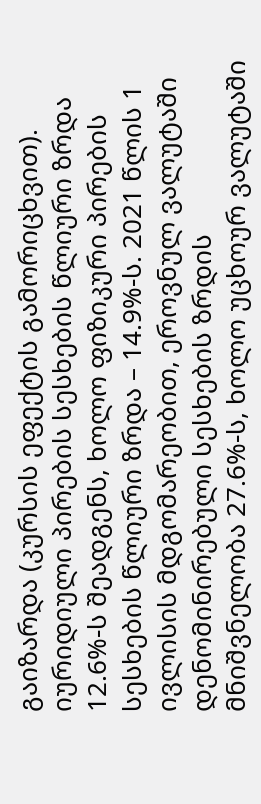გაიზარდა (კურსის ეფექტის გამორიცხვით). იურიდიული პირების სესხების წლიური ზრდა 12.6%-ს შეადგენს, ხოლო ფიზიკური პირების სესხების წლიური ზრდა – 14.9%-ს. 2021 წლის 1 ივლისის მდგომარეობით, ეროვნულ ვალუტაში დენომინირებული სესხების ზრდის მნიშვნელობა 27.6%-ს, ხოლო უცხოურ ვალუტაში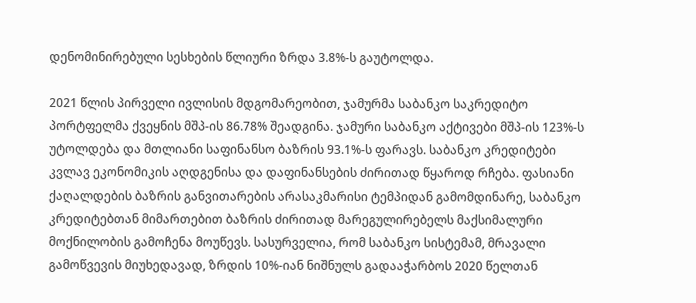დენომინირებული სესხების წლიური ზრდა 3.8%-ს გაუტოლდა.

2021 წლის პირველი ივლისის მდგომარეობით, ჯამურმა საბანკო საკრედიტო პორტფელმა ქვეყნის მშპ-ის 86.78% შეადგინა. ჯამური საბანკო აქტივები მშპ-ის 123%-ს უტოლდება და მთლიანი საფინანსო ბაზრის 93.1%-ს ფარავს. საბანკო კრედიტები კვლავ ეკონომიკის აღდგენისა და დაფინანსების ძირითად წყაროდ რჩება. ფასიანი ქაღალდების ბაზრის განვითარების არასაკმარისი ტემპიდან გამომდინარე, საბანკო კრედიტებთან მიმართებით ბაზრის ძირითად მარეგულირებელს მაქსიმალური მოქნილობის გამოჩენა მოუწევს. სასურველია, რომ საბანკო სისტემამ, მრავალი გამოწვევის მიუხედავად, ზრდის 10%-იან ნიშნულს გადააჭარბოს 2020 წელთან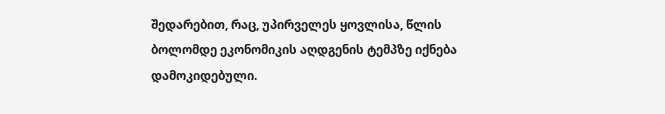შედარებით, რაც, უპირველეს ყოვლისა, წლის ბოლომდე ეკონომიკის აღდგენის ტემპზე იქნება დამოკიდებული.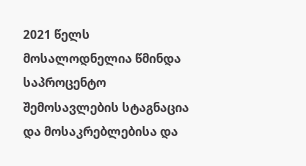2021 წელს მოსალოდნელია წმინდა საპროცენტო შემოსავლების სტაგნაცია და მოსაკრებლებისა და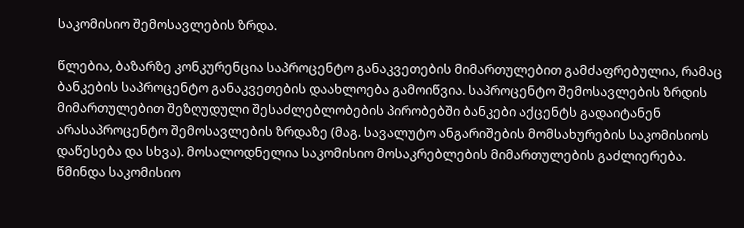საკომისიო შემოსავლების ზრდა.

წლებია, ბაზარზე კონკურენცია საპროცენტო განაკვეთების მიმართულებით გამძაფრებულია, რამაც ბანკების საპროცენტო განაკვეთების დაახლოება გამოიწვია. საპროცენტო შემოსავლების ზრდის მიმართულებით შეზღუდული შესაძლებლობების პირობებში ბანკები აქცენტს გადაიტანენ არასაპროცენტო შემოსავლების ზრდაზე (მაგ. სავალუტო ანგარიშების მომსახურების საკომისიოს დაწესება და სხვა). მოსალოდნელია საკომისიო მოსაკრებლების მიმართულების გაძლიერება. წმინდა საკომისიო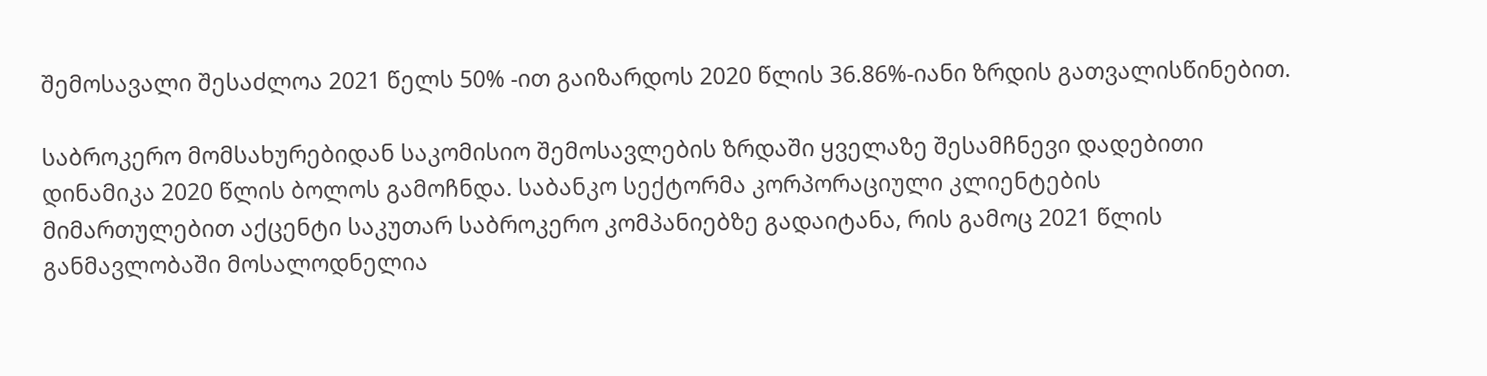შემოსავალი შესაძლოა 2021 წელს 50% -ით გაიზარდოს 2020 წლის 36.86%-იანი ზრდის გათვალისწინებით.

საბროკერო მომსახურებიდან საკომისიო შემოსავლების ზრდაში ყველაზე შესამჩნევი დადებითი დინამიკა 2020 წლის ბოლოს გამოჩნდა. საბანკო სექტორმა კორპორაციული კლიენტების მიმართულებით აქცენტი საკუთარ საბროკერო კომპანიებზე გადაიტანა, რის გამოც 2021 წლის განმავლობაში მოსალოდნელია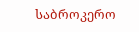საბროკერო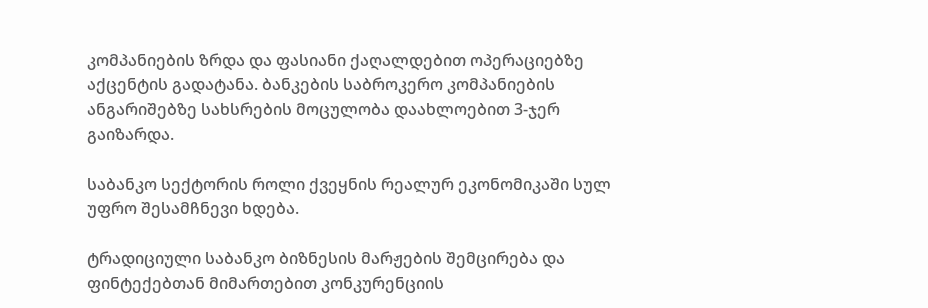კომპანიების ზრდა და ფასიანი ქაღალდებით ოპერაციებზე აქცენტის გადატანა. ბანკების საბროკერო კომპანიების ანგარიშებზე სახსრების მოცულობა დაახლოებით 3-ჯერ გაიზარდა.

საბანკო სექტორის როლი ქვეყნის რეალურ ეკონომიკაში სულ უფრო შესამჩნევი ხდება.

ტრადიციული საბანკო ბიზნესის მარჟების შემცირება და ფინტექებთან მიმართებით კონკურენციის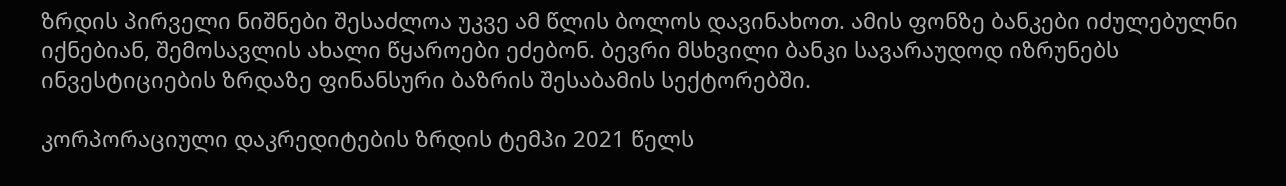ზრდის პირველი ნიშნები შესაძლოა უკვე ამ წლის ბოლოს დავინახოთ. ამის ფონზე ბანკები იძულებულნი იქნებიან, შემოსავლის ახალი წყაროები ეძებონ. ბევრი მსხვილი ბანკი სავარაუდოდ იზრუნებს ინვესტიციების ზრდაზე ფინანსური ბაზრის შესაბამის სექტორებში.

კორპორაციული დაკრედიტების ზრდის ტემპი 2021 წელს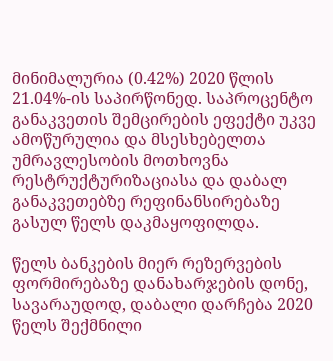მინიმალურია (0.42%) 2020 წლის 21.04%-ის საპირწონედ. საპროცენტო განაკვეთის შემცირების ეფექტი უკვე ამოწურულია და მსესხებელთა უმრავლესობის მოთხოვნა რესტრუქტურიზაციასა და დაბალ განაკვეთებზე რეფინანსირებაზე გასულ წელს დაკმაყოფილდა.

წელს ბანკების მიერ რეზერვების ფორმირებაზე დანახარჯების დონე, სავარაუდოდ, დაბალი დარჩება 2020 წელს შექმნილი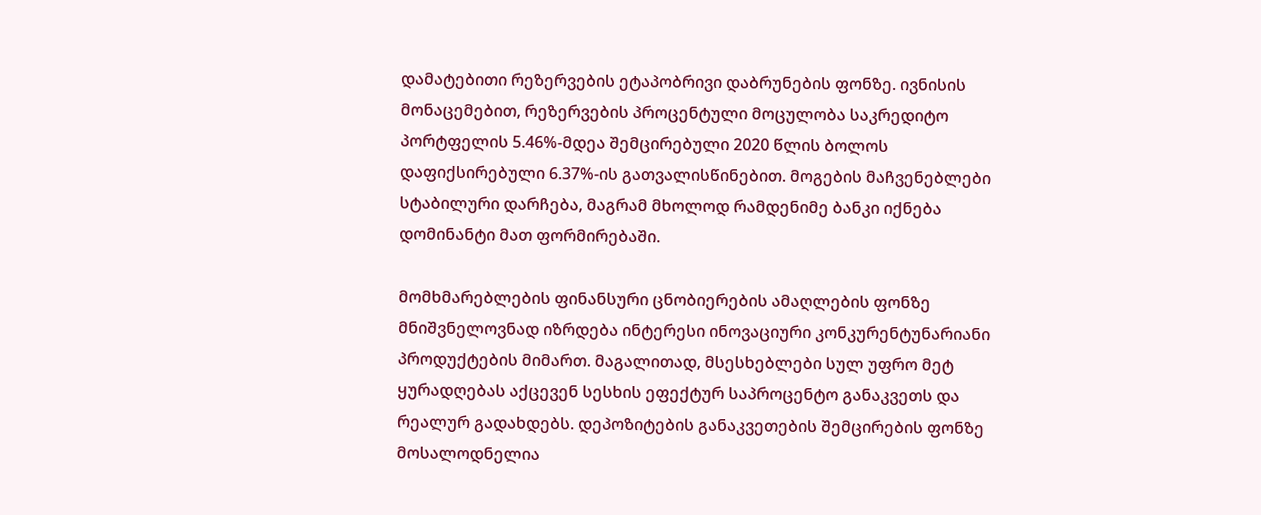დამატებითი რეზერვების ეტაპობრივი დაბრუნების ფონზე. ივნისის მონაცემებით, რეზერვების პროცენტული მოცულობა საკრედიტო პორტფელის 5.46%-მდეა შემცირებული 2020 წლის ბოლოს დაფიქსირებული 6.37%-ის გათვალისწინებით. მოგების მაჩვენებლები სტაბილური დარჩება, მაგრამ მხოლოდ რამდენიმე ბანკი იქნება დომინანტი მათ ფორმირებაში.

მომხმარებლების ფინანსური ცნობიერების ამაღლების ფონზე მნიშვნელოვნად იზრდება ინტერესი ინოვაციური კონკურენტუნარიანი პროდუქტების მიმართ. მაგალითად, მსესხებლები სულ უფრო მეტ ყურადღებას აქცევენ სესხის ეფექტურ საპროცენტო განაკვეთს და რეალურ გადახდებს. დეპოზიტების განაკვეთების შემცირების ფონზე მოსალოდნელია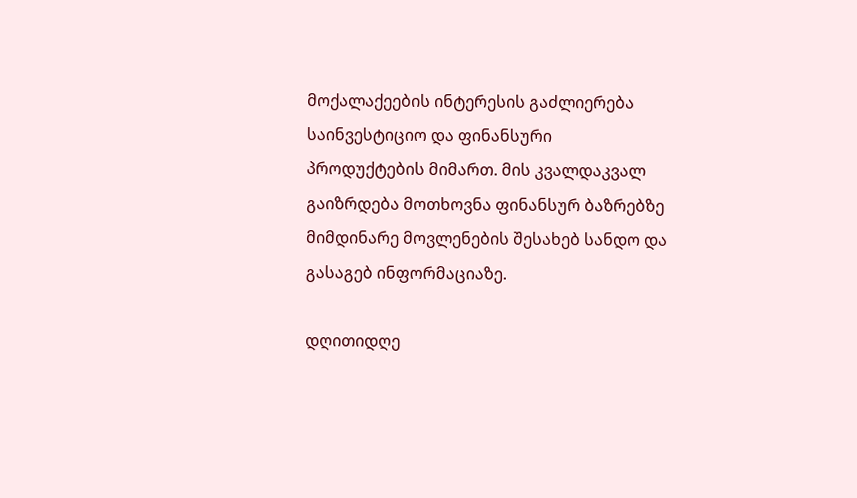მოქალაქეების ინტერესის გაძლიერება საინვესტიციო და ფინანსური პროდუქტების მიმართ. მის კვალდაკვალ გაიზრდება მოთხოვნა ფინანსურ ბაზრებზე მიმდინარე მოვლენების შესახებ სანდო და გასაგებ ინფორმაციაზე.

დღითიდღე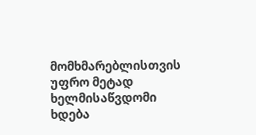მომხმარებლისთვის უფრო მეტად ხელმისაწვდომი ხდება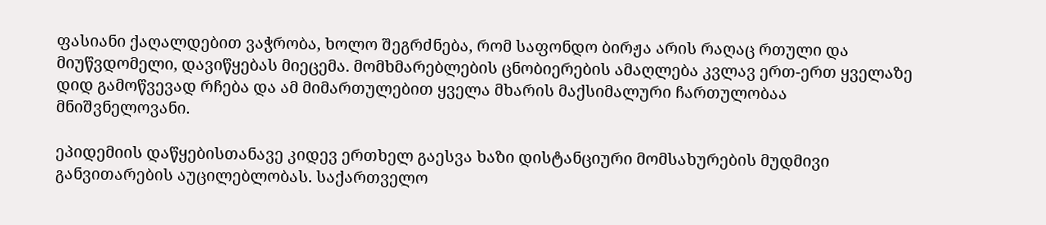ფასიანი ქაღალდებით ვაჭრობა, ხოლო შეგრძნება, რომ საფონდო ბირჟა არის რაღაც რთული და მიუწვდომელი, დავიწყებას მიეცემა. მომხმარებლების ცნობიერების ამაღლება კვლავ ერთ-ერთ ყველაზე დიდ გამოწვევად რჩება და ამ მიმართულებით ყველა მხარის მაქსიმალური ჩართულობაა მნიშვნელოვანი.

ეპიდემიის დაწყებისთანავე კიდევ ერთხელ გაესვა ხაზი დისტანციური მომსახურების მუდმივი განვითარების აუცილებლობას. საქართველო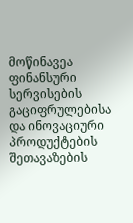მოწინავეა ფინანსური სერვისების გაციფრულებისა და ინოვაციური პროდუქტების შეთავაზების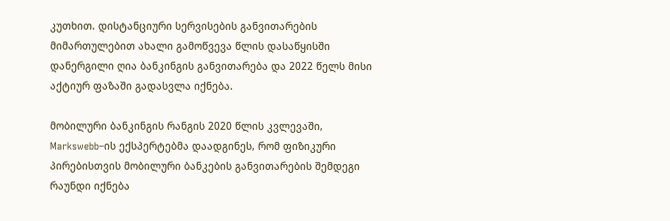კუთხით. დისტანციური სერვისების განვითარების მიმართულებით ახალი გამოწვევა წლის დასაწყისში დანერგილი ღია ბანკინგის განვითარება და 2022 წელს მისი აქტიურ ფაზაში გადასვლა იქნება.

მობილური ბანკინგის რანგის 2020 წლის კვლევაში, Markswebb–ის ექსპერტებმა დაადგინეს, რომ ფიზიკური პირებისთვის მობილური ბანკების განვითარების შემდეგი რაუნდი იქნება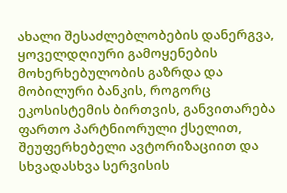ახალი შესაძლებლობების დანერგვა, ყოველდღიური გამოყენების მოხერხებულობის გაზრდა და მობილური ბანკის, როგორც ეკოსისტემის ბირთვის, განვითარება ფართო პარტნიორული ქსელით, შეუფერხებელი ავტორიზაციით და სხვადასხვა სერვისის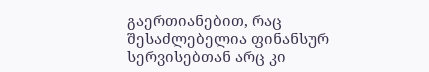გაერთიანებით, რაც შესაძლებელია ფინანსურ სერვისებთან არც კი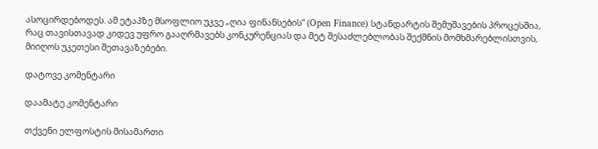ასოცირდებოდეს. ამ ეტაპზე მსოფლიო უკვე „ღია ფინანსების“ (Open Finance) სტანდარტის შემუშავების პროცესშია, რაც თავისთავად კიდევ უფრო გააღრმავებს კონკურენციას და მეტ შესაძლებლობას შექმნის მომხმარებლისთვის, მიიღოს უკეთესი შეთავაზებები.

დატოვე კომენტარი

დაამატე კომენტარი

თქვენი ელფოსტის მისამართი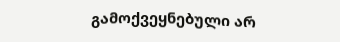გამოქვეყნებული არ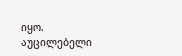იყო. აუცილებელი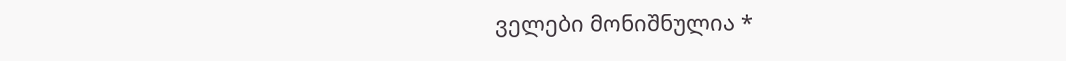ველები მონიშნულია *